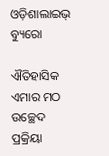ଓଡ଼ିଶାଲାଇଭ୍ ବ୍ୟୁରୋ

ଐତିହାସିକ ଏମାର ମଠ ଉଚ୍ଛେଦ ପ୍ରକ୍ରିୟା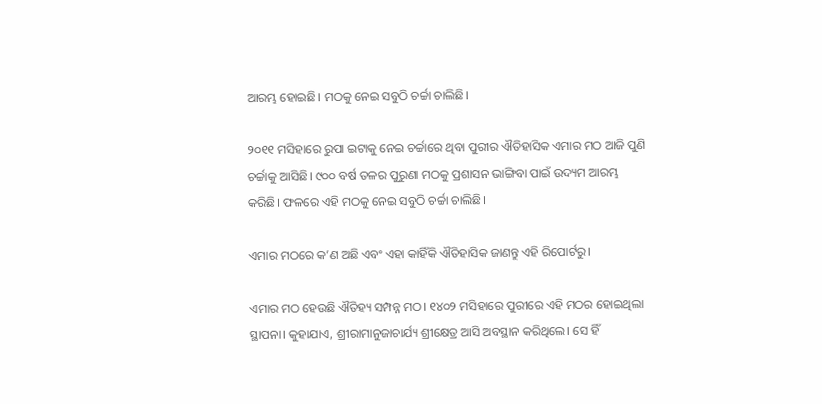ଆରମ୍ଭ ହୋଇଛି। ମଠକୁ ନେଇ ସବୁଠି ଚର୍ଚ୍ଚା ଚାଲିଛି।

୨୦୧୧ ମସିହାରେ ରୁପା ଇଟାକୁ ନେଇ ଚର୍ଚ୍ଚାରେ ଥିବା ପୁରୀର ଐତିହାସିକ ଏମାର ମଠ ଆଜି ପୁଣି ଚର୍ଚ୍ଚାକୁ ଆସିଛି। ୯୦୦ ବର୍ଷ ତଳର ପୁରୁଣା ମଠକୁ ପ୍ରଶାସନ ଭାଙ୍ଗିବା ପାଇଁ ଉଦ୍ୟମ ଆରମ୍ଭ କରିଛି। ଫଳରେ ଏହି ମଠକୁ ନେଇ ସବୁଠି ଚର୍ଚ୍ଚା ଚାଲିଛି।

ଏମାର ମଠରେ କ’ଣ ଅଛି ଏବଂ ଏହା କାହିଁକି ଐତିହାସିକ ଜାଣନ୍ତୁ ଏହି ରିପୋର୍ଟରୁ।

ଏମାର ମଠ ହେଉଛି ଐତିହ୍ୟ ସମ୍ପନ୍ନ ମଠ। ୧୪୦୨ ମସିହାରେ ପୁରୀରେ ଏହି ମଠର ହୋଇଥିଲା ସ୍ଥାପନା। କୁହାଯାଏ, ଶ୍ରୀରାମାନୁଜାଚାର୍ଯ୍ୟ ଶ୍ରୀକ୍ଷେତ୍ର ଆସି ଅବସ୍ଥାନ କରିଥିଲେ। ସେ ହିଁ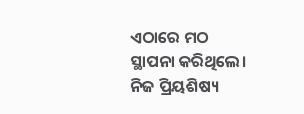ଏଠାରେ ମଠ ସ୍ଥାପନା କରିଥିଲେ। ନିଜ ପ୍ରିୟଶିଷ୍ୟ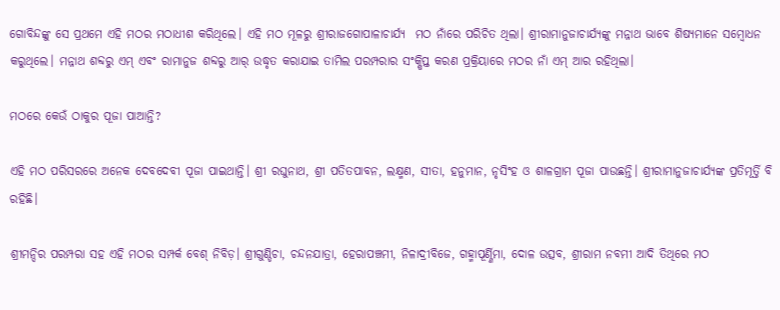ଗୋବିନ୍ଦଙ୍କୁ ସେ ପ୍ରଥମେ ଏହି ମଠର ମଠାଧୀଶ କରିଥିଲେ। ଏହି ମଠ ମୂଳରୁ ଶ୍ରୀରାଜଗୋପାଳାଚାର୍ଯ୍ୟ  ମଠ ନାଁରେ ପରିଚିତ ଥିଲା। ଶ୍ରୀରାମାନୁଜାଚାର୍ଯ୍ୟଙ୍କୁ ମନ୍ନାଥ ଭାବେ ଶିଷ୍ୟମାନେ ସମ୍ବୋଧନ କରୁଥିଲେ। ମନ୍ନାଥ ଶବ୍ଦରୁ ଏମ୍ ଏବଂ ରାମାନୁଜ ଶବ୍ଦରୁ ଆର୍ ଉଦ୍ଧୃତ କରାଯାଇ ତାମିଲ ପରମ୍ପରାର ସଂକ୍ଷିପ୍ତ କରଣ ପ୍ରକ୍ରିୟାରେ ମଠର ନାଁ ଏମ୍ ଆର ରହିଥିଲା।

ମଠରେ କେଉଁ ଠାକୁର ପୂଜା ପାଆନ୍ତି?

ଏହି ମଠ ପରିସରରେ ଅନେକ ଦେବଦେବୀ ପୂଜା ପାଇଥାନ୍ତି। ଶ୍ରୀ ରଘୁନାଥ, ଶ୍ରୀ ପତିତପାବନ, ଲକ୍ଷ୍ମଣ, ସୀତା, ହନୁମାନ, ନୃସିଂହ ଓ ଶାଳଗ୍ରାମ ପୂଜା ପାଉଛନ୍ତି। ଶ୍ରୀରାମାନୁଜାଚାର୍ଯ୍ୟଙ୍କ ପ୍ରତିମୂର୍ତ୍ତି ବି ରହିଛି।

ଶ୍ରୀମନ୍ଦିର ପରମ୍ପରା ସହ ଏହି ମଠର ସମ୍ପର୍କ ବେଶ୍ ନିବିଡ଼। ଶ୍ରୀଗୁଣ୍ଡିଚା, ଚନ୍ଦନଯାତ୍ରା, ହେରାପଞ୍ଚମୀ, ନିଳାଦ୍ରୀବିଜେ, ଗହ୍ମାପୂର୍ଣ୍ଣିମା, ଦୋଳ ଉତ୍ସବ, ଶ୍ରୀରାମ ନବମୀ ଆଦି ତିଥିରେ ମଠ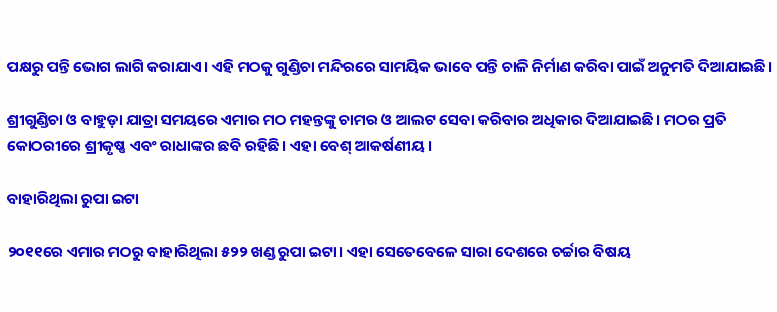ପକ୍ଷରୁ ପନ୍ତି ଭୋଗ ଲାଗି କରାଯାଏ। ଏହି ମଠକୁ ଗୁଣ୍ଡିଚା ମନ୍ଦିରରେ ସାମୟିକ ଭାବେ ପନ୍ତି ଚାଳି ନିର୍ମାଣ କରିବା ପାଇଁ ଅନୁମତି ଦିଆଯାଇଛି।

ଶ୍ରୀଗୁଣ୍ଡିଚା ଓ ବାହୁଡ଼ା ଯାତ୍ରା ସମୟରେ ଏମାର ମଠ ମହନ୍ତଙ୍କୁ ଚାମର ଓ ଆଲଟ ସେବା କରିବାର ଅଧିକାର ଦିଆଯାଇଛି। ମଠର ପ୍ରତି କୋଠରୀରେ ଶ୍ରୀକୃଷ୍ଣ ଏବଂ ରାଧାଙ୍କର ଛବି ରହିଛି। ଏହା ବେଶ୍‌ ଆକର୍ଷଣୀୟ।

ବାହାରିଥିଲା ରୁପା ଇଟା

୨୦୧୧ରେ ଏମାର ମଠରୁ ବାହାରିଥିଲା ୫୨୨ ଖଣ୍ଡ ରୁପା ଇଟା। ଏହା ସେତେବେଳେ ସାରା ଦେଶରେ ଚର୍ଚ୍ଚାର ବିଷୟ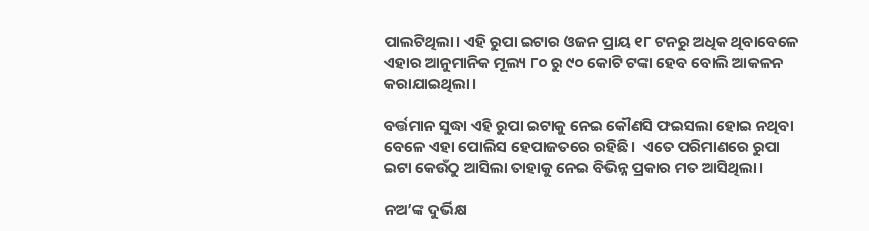ପାଲଟିଥିଲା। ଏହି ରୁପା ଇଟାର ଓଜନ ପ୍ରାୟ ୧୮ ଟନରୁ ଅଧିକ ଥିବାବେଳେ ଏହାର ଆନୁମାନିକ ମୂଲ୍ୟ ୮୦ ରୁ ୯୦ କୋଟି ଟଙ୍କା ହେବ ବୋଲି ଆକଳନ କରାଯାଇଥିଲା।

ବର୍ତ୍ତମାନ ସୁଦ୍ଧା ଏହି ରୁପା ଇଟାକୁ ନେଇ କୌଣସି ଫଇସଲା ହୋଇ ନଥିବା ବେଳେ ଏହା ପୋଲିସ ହେପାଜତରେ ରହିଛି।  ଏତେ ପରିମାଣରେ ରୁପା ଇଟା କେଉଁଠୁ ଆସିଲା ତାହାକୁ ନେଇ ବିଭିନ୍ନ ପ୍ରକାର ମତ ଆସିଥିଲା।

ନଅ’ଙ୍କ ଦୁର୍ଭିକ୍ଷ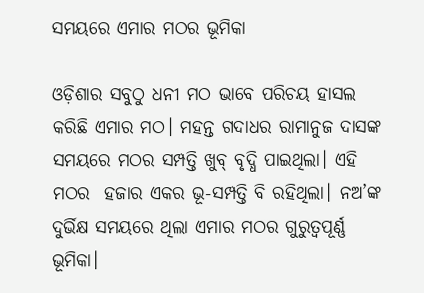ସମୟରେ ଏମାର ମଠର ଭୂମିକା

ଓଡ଼ିଶାର ସବୁଠୁ ଧନୀ ମଠ ଭାବେ ପରିଚୟ ହାସଲ କରିଛି ଏମାର ମଠ। ମହନ୍ତ ଗଦାଧର ରାମାନୁଜ ଦାସଙ୍କ ସମୟରେ ମଠର ସମ୍ପତ୍ତି ଖୁବ୍ ବୃଦ୍ଧି ପାଇଥିଲା। ଏହି ମଠର  ହଜାର ଏକର ଭୂ-ସମ୍ପତ୍ତି ବି ରହିଥିଲା। ନଅ’ଙ୍କ ଦୁର୍ଭିକ୍ଷ ସମୟରେ ଥିଲା ଏମାର ମଠର ଗୁରୁତ୍ୱପୂର୍ଣ୍ଣ ଭୂମିକା।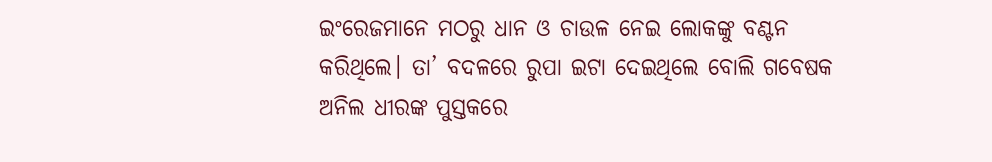ଇଂରେଜମାନେ ମଠରୁ ଧାନ ଓ ଚାଉଳ ନେଇ ଲୋକଙ୍କୁ ବଣ୍ଟନ କରିଥିଲେ। ତା’ ବଦଳରେ ରୁପା ଇଟା ଦେଇଥିଲେ ବୋଲି ଗବେଷକ ଅନିଲ ଧୀରଙ୍କ ପୁସ୍ତକରେ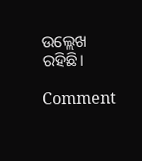ଉଲ୍ଲେଖ ରହିଛି।

Comment